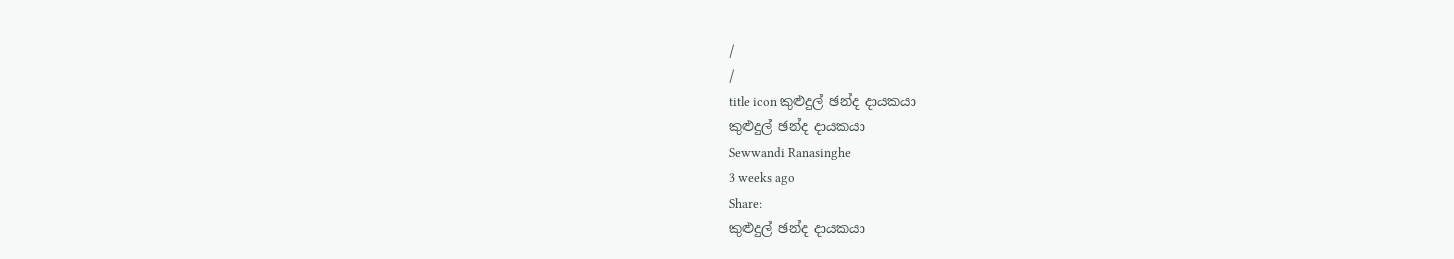/
/
title icon කුළුදුල් ඡන්ද දායකයා
කුළුදුල් ඡන්ද දායකයා
Sewwandi Ranasinghe
3 weeks ago
Share:
කුළුදුල් ඡන්ද දායකයා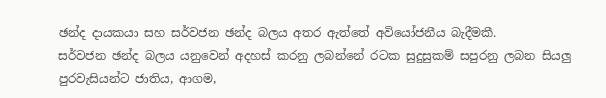ඡන්ද දායකයා සහ සර්වජන ඡන්ද බලය අතර ඇත්තේ අවියෝජනීය බැදීමකී.
සර්වජන ඡන්ද බලය යනුවෙන් අදහස් කරනු ලබන්නේ රටක සුදුසුකම් සපුරනු ලබන සියලු පුරවැසියන්ට ජාතිය, ආගම,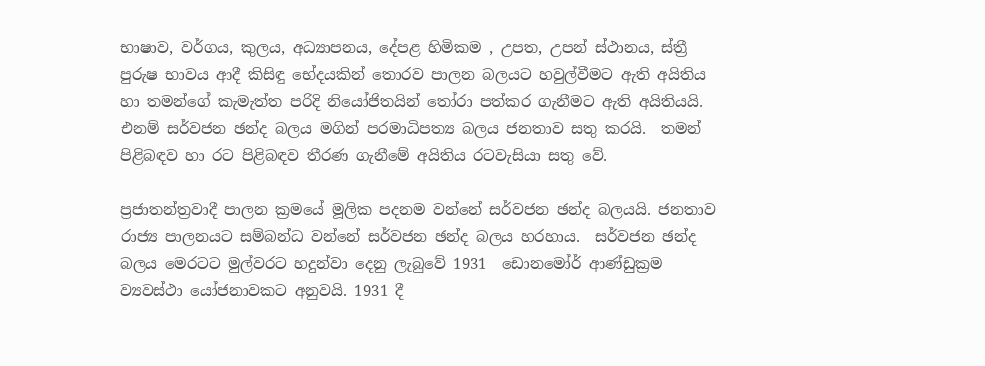භාෂාව, වර්ගය, කුලය, අධ්‍යාපනය, දේපළ හිමිකම , උපත, උපන් ස්ථානය, ස්ත්‍රී පුරුෂ භාවය ආදී කිසිඳු භේදයකින් තොරව පාලන බලයට හවුල්වීමට ඇති අයිතිය හා තමන්ගේ කැමැත්ත පරිදි නියෝජිතයින් තෝරා පත්කර ගැනීමට ඇති අයිතියයි. එනම් සර්වජන ඡන්ද බලය මගින් පරමාධිපත්‍ය බලය ජනතාව සතු කරයි.  තමන් පිළිබඳව හා රට පිළිබඳව තීරණ ගැනීමේ අයිතිය රටවැසියා සතු වේ.

ප්‍රජාතන්ත්‍රවාදී පාලන ක්‍රමයේ මූලික පදනම වන්නේ සර්වජන ඡන්ද බලයයි. ජනතාව රාජ්‍ය පාලනයට සම්බන්ධ වන්නේ සර්වජන ඡන්ද බලය හරහාය.  සර්වජන ඡන්ද බලය මෙරටට මුල්වරට හදුන්වා දෙනු ලැබුවේ 1931  ඩොනමෝර් ආණ්ඩුක්‍රම ව්‍යවස්ථා යෝජනාවකට අනුවයි. 1931 දී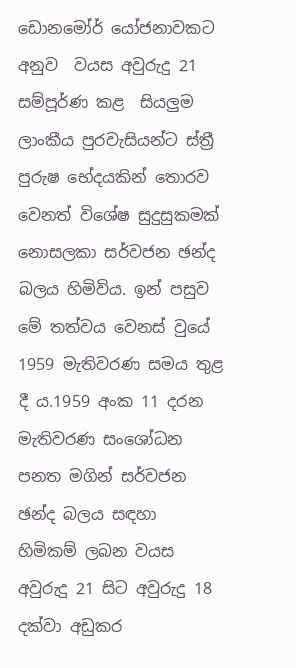ඩොනමෝර් යෝජනාවකට අනුව  වයස අවුරුදු 21 සම්පූර්ණ කළ  සියලුම ලාංකීය පුරවැසියන්ට ස්ත්‍රී පුරුෂ භේදයකින් තොරව  වෙනත් විශේෂ සුදුසුකමක් නොසලකා සර්වජන ඡන්ද බලය හිමිවිය. ඉන් පසුව මේ තත්වය වෙනස් වුයේ 1959 මැතිවරණ සමය තුළ දී ය.1959 අංක 11 දරන මැතිවරණ සංශෝධන පනත මගින් සර්වජන ඡන්ද බලය සඳහා හිමිකම් ලබන වයස අවුරුදු 21 සිට අවුරුදු 18 දක්වා අඩුකර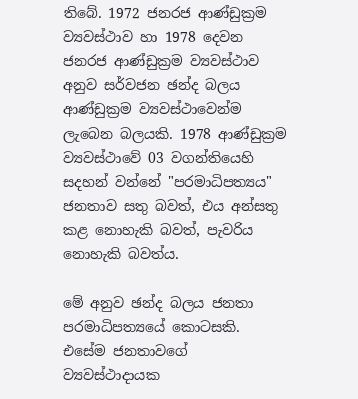තිබේ. 1972 ජනරජ ආණ්ඩුක්‍රම ව්‍යවස්ථාව හා 1978 දෙවන ජනරජ ආණ්ඩුක්‍රම ව්‍යවස්ථාව අනුව සර්වජන ඡන්ද බලය ආණ්ඩුක්‍රම ව්‍යවස්ථාවෙන්ම ලැබෙන බලයකි. 1978 ආණ්ඩුක්‍රම ව්‍යවස්ථාවේ 03 වගන්තියෙහි සදහන් වන්නේ "පරමාධිපත්‍යය" ජනතාව සතු බවත්, එය අන්සතු කළ නොහැකි බවත්, පැවරිය නොහැකි බවත්ය.

මේ අනුව ඡන්ද බලය ජනතා පරමාධිපත්‍යයේ කොටසකි. එසේම ජනතාවගේ ව්‍යවස්ථාදායක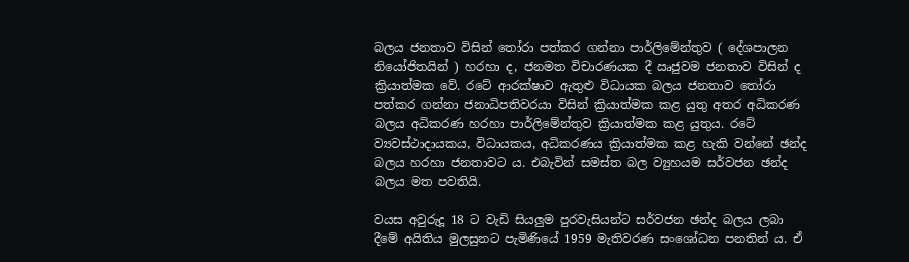බලය ජනතාව විසින් තෝරා පත්කර ගන්නා පාර්ලිමේන්තුව ( දේශපාලන නියෝජිතයින් ) හරහා ද, ජනමත විචාරණයක දී ඍජුවම ජනතාව විසින් ද ක්‍රියාත්මක වේ. රටේ ආරක්ෂාව ඇතුළු විධායක බලය ජනතාව තෝරා පත්කර ගන්නා ජනාධිපතිවරයා විසින් ක්‍රියාත්මක කළ යුතු අතර අධිකරණ බලය අධිකරණ හරහා පාර්ලිමේන්තුව ක්‍රියාත්මක කළ යුතුය. රටේ ව්‍යවස්ථාදායකය, විධායකය, අධිකරණය ක්‍රියාත්මක කළ හැකි වන්නේ ඡන්ද බලය හරහා ජනතාවට ය. එබැවින් සමස්ත බල ව්‍යුහයම සර්වජන ඡන්ද බලය මත පවතියි.

වයස අවුරුදූ 18 ට වැඩි සියලුම පුරවැසියන්ට සර්වජන ඡන්ද බලය ලබා දීමේ අයිතිය මුලසුනට පැමිණියේ 1959 මැතිවරණ සංශෝධන පනතින් ය. ඒ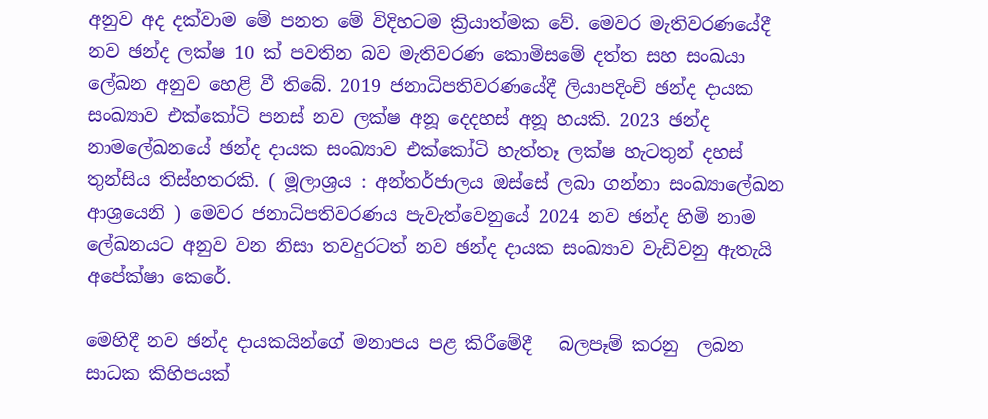අනුව අද දක්වාම මේ පනත මේ විදිහටම ක්‍රියාත්මක වේ. මෙවර මැතිවරණයේදී
නව ඡන්ද ලක්ෂ 10 ක් පවතින බව මැතිවරණ කොමිසමේ දත්ත සහ සංඛයා ලේඛන අනුව හෙළි වී තිබේ. 2019 ජනාධිපතිවරණයේදී ලියාපදිංචි ඡන්ද දායක සංඛ්‍යාව එක්කෝටි පනස් නව ලක්ෂ අනූ දෙදහස් අනූ හයකි. 2023 ඡන්ද නාමලේඛනයේ ඡන්ද දායක සංඛ්‍යාව එක්කෝටි හැත්තෑ ලක්ෂ හැටතුන් දහස් තුන්සිය තිස්හතරකි. ( මූලාශ්‍රය : අන්තර්ජාලය ඔස්සේ ලබා ගන්නා සංඛ්‍යාලේඛන ආශ්‍රයෙනි ) මෙවර ජනාධිපතිවරණය පැවැත්වෙනුයේ 2024 නව ඡන්ද හිමි නාම ලේඛනයට අනුව වන නිසා තවදුරටත් නව ඡන්ද දායක සංඛ්‍යාව වැඩිවනු ඇතැයි අපේක්ෂා කෙරේ.

මෙහිදී නව ඡන්ද දායකයින්ගේ මනාපය පළ කිරීමේදී   බලපෑම් කරනු  ලබන සාධක කිහිපයක්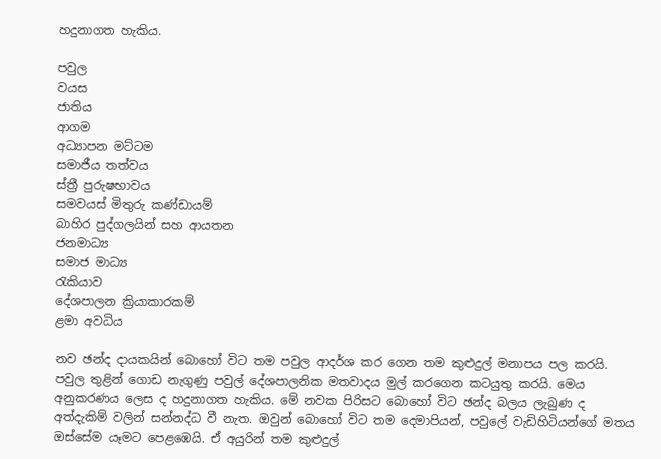හදුනාගත හැකිය.

පවුල
වයස
ජාතිය
ආගම
අධ්‍යාපන මට්ටම
සමාජීය තත්වය
ස්ත්‍රී පුරුෂභාවය
සමවයස් මිතුරු කණ්ඩායම්
බාහිර පුද්ගලයින් සහ ආයතන
ජනමාධ්‍ය
සමාජ මාධ්‍ය
රැකියාව
දේශපාලන ක්‍රියාකාරකම්
ළමා අවධිය

නව ඡන්ද දායකයින් බොහෝ විට තම පවුල ආදර්ශ කර ගෙන තම කුළුදුල් මනාපය පල කරයි. පවුල තුළින් ගොඩ නැගුණු පවුල් දේශපාලනික මතවාදය මුල් කරගෙන කටයුතු කරයි. මෙය අනුකරණය ලෙස ද හදුනාගත හැකිය. මේ නවක පිරිසට බොහෝ විට ඡන්ද බලය ලැබුණ ද අත්දැකිම් වලින් සන්නද්ධ වී නැත. ඔවුන් බොහෝ විට තම දෙමාපියන්, පවුලේ වැඩිහිටියන්ගේ මතය ඔස්සේම යෑමට පෙළඹෙයි. ඒ අයුරින් තම කුළුදුල්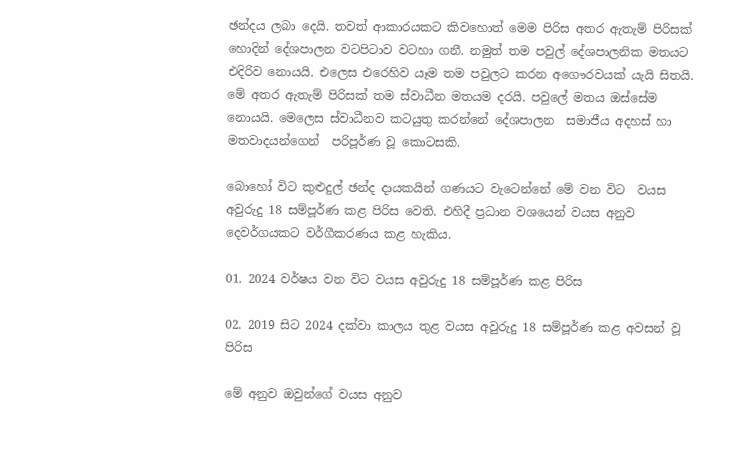ඡන්දය ලබා දෙයි. තවත් ආකාරයකට කිවහොත් මෙම පිරිස අතර ඇතැම් පිරිසක් හොදින් දේශපාලන වටපිටාව වටහා ගනී. නමුත් තම පවුල් දේශපාලනික මතයට එදිරිව නොයයි. එලෙස එරෙහිව යෑම තම පවුලට කරන අගෞරවයක් යැයි සිතයි. මේ අතර ඇතැම් පිරිසක් තම ස්වාධීන මතයම දරයි. පවුලේ මතය ඔස්සේම නොයයි. මෙලෙස ස්වාධීනව කටයුතු කරන්නේ දේශපාලන  සමාජීය අදහස් හා මතවාදයන්ගෙන්  පරිපූර්ණ වූ කොටසකි.

බොහෝ විට කුළුදුල් ඡන්ද දායකයින් ගණයට වැටෙන්නේ මේ වන විට  වයස අවුරුදු 18 සම්පූර්ණ කළ පිරිස වෙති. එහිදී ප්‍රධාන වශයෙන් වයස අනුව දෙවර්ගයකට වර්ගීකරණය කළ හැකිය.

01. 2024 වර්ෂය වන විට වයස අවුරුදු 18 සම්පූර්ණ කළ පිරිස

02. 2019 සිට 2024 දක්වා කාලය තුළ වයස අවුරුදු 18 සම්පූර්ණ කළ අවසන් වූ පිරිස

මේ අනුව ඔවුන්ගේ වයස අනුව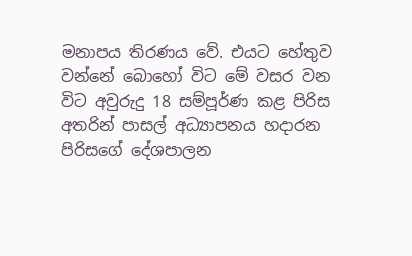මනාපය තිරණය වේ. එයට හේතුව වන්නේ බොහෝ විට මේ වසර වන විට අවුරුදු 18 සම්පූර්ණ කළ පිරිස අතරින් පාසල් අධ්‍යාපනය හදාරන පිරිසගේ දේශපාලන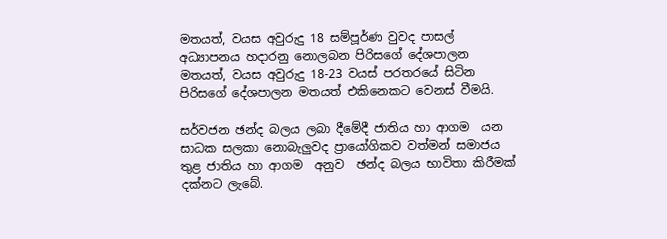මතයත්, වයස අවුරුදු 18 සම්පූර්ණ වුවද පාසල් අධ්‍යාපනය හදාරනු නොලබන පිරිසගේ දේශපාලන මතයත්, වයස අවුරුදු 18-23 වයස් පරතරයේ සිටින පිරිසගේ දේශපාලන මතයත් එකිනෙකට වෙනස් වීමයි.

සර්වජන ඡන්ද බලය ලබා දීමේදී ජාතිය හා ආගම  යන සාධක සලකා නොබැලුවද ප්‍රායෝගිකව වත්මන් සමාජය තුළ ජාතිය හා ආගම  අනුව  ඡන්ද බලය භාවිතා කිරීමක් දක්නට ලැබේ.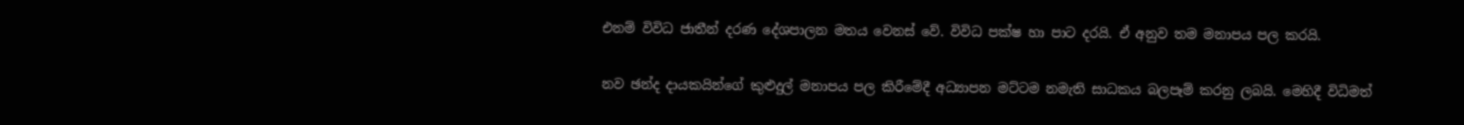එනම් විවිධ ජාතීන් දරණ දේශපාලන මතය වෙනස් වේ. විවිධ පක්ෂ හා පාට දරයි. ඒ අනුව තම මනාපය පල කරයි.

නව ඡන්ද දායකයින්ගේ කුළුදුල් මනාපය පල කිරීමේදී අධ්‍යාපන මට්ටම නමැති සාධකය බලපෑම් කරනු ලබයි. මෙහිදී විධිමත්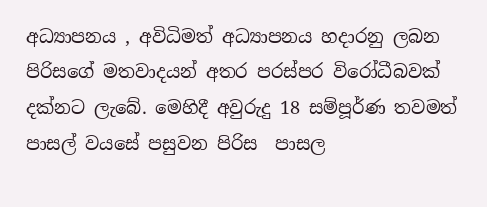අධ්‍යාපනය , අවිධිමත් අධ්‍යාපනය හදාරනු ලබන පිරිසගේ මතවාදයන් අතර පරස්පර විරෝධීබවක් දක්නට ලැබේ. මෙහිදී අවුරුදු 18 සම්පූර්ණ තවමත් පාසල් වයසේ පසුවන පිරිස  පාසල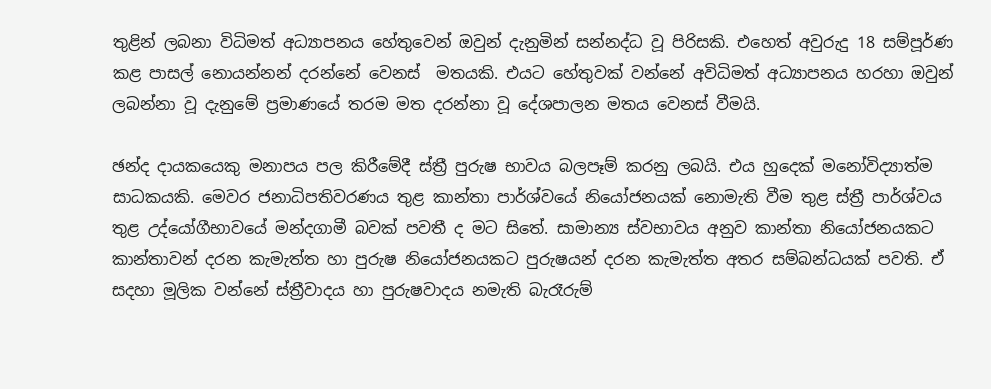තුළින් ලබනා විධිමත් අධ්‍යාපනය හේතුවෙන් ඔවුන් දැනුමින් සන්නද්ධ වූ පිරිසකි. එහෙත් අවුරුදු 18 සම්පූර්ණ කළ පාසල් නොයන්නන් දරන්නේ වෙනස්  මතයකි. එයට හේතුවක් වන්නේ අවිධිමත් අධ්‍යාපනය හරහා ඔවුන් ලබන්නා වූ දැනුමේ ප්‍රමාණයේ තරම මත දරන්නා වූ දේශපාලන මතය වෙනස් වීමයි.

ඡන්ද දායකයෙකු මනාපය පල කිරීමේදී ස්ත්‍රී පුරුෂ භාවය බලපෑම් කරනු ලබයි. එය හුදෙක් මනෝවිද්‍යාත්ම සාධකයකි. මෙවර ජනාධිපතිවරණය තුළ කාන්තා පාර්ශ්වයේ නියෝජනයක් නොමැති වීම තුළ ස්ත්‍රී පාර්ශ්වය තුළ උද්යෝගීභාවයේ මන්දගාමී බවක් පවතී ද මට සිතේ. සාමාන්‍ය ස්වභාවය අනුව කාන්තා නියෝජනයකට කාන්තාවන් දරන කැමැත්ත හා පුරුෂ නියෝජනයකට පුරුෂයන් දරන කැමැත්ත අතර සම්බන්ධයක් පවති. ඒ සදහා මූලික වන්නේ ස්ත්‍රීවාදය හා පුරුෂවාදය නමැති බැරෑරුම්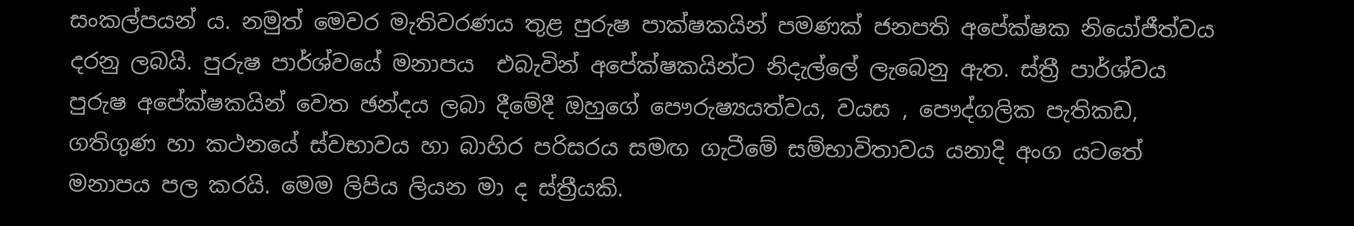සංකල්පයන් ය. නමුත් මෙවර මැතිවරණය තුළ පුරුෂ පාක්ෂකයින් පමණක් ජනපති අපේක්ෂක නියෝජීත්වය දරනු ලබයි. පුරුෂ පාර්ශ්වයේ මනාපය  එබැවින් අපේක්ෂකයින්ට නිදැල්ලේ ලැබෙනු ඇත. ස්ත්‍රී පාර්ශ්වය පුරුෂ අපේක්ෂකයින් වෙත ඡන්දය ලබා දීමේදී ඔහුගේ පෞරුෂ්‍යයත්වය, වයස , පෞද්ගලික පැතිකඩ, ගතිගුණ හා කථනයේ ස්වභාවය හා බාහිර පරිසරය සමඟ ගැටීමේ සම්භාවිතාවය යනාදි අංග යටතේ මනාපය පල කරයි. මෙම ලිපිය ලියන මා ද ස්ත්‍රීයකි.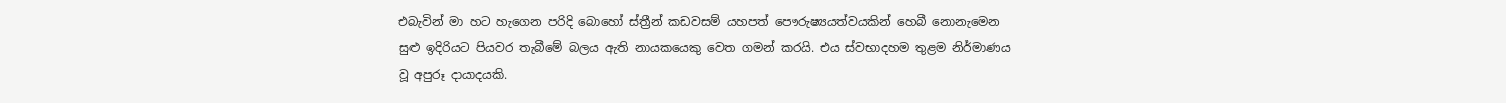එබැවින් මා හට හැගෙන පරිදි බොහෝ ස්ත්‍රීන් කඩවසම් යහපත් පෞරුෂ්‍යයත්වයකින් හෙබී නොනැමෙන සුළු ඉදිරියට පියවර තැබීමේ බලය ඇති නායකයෙකු වෙත ගමන් කරයි. එය ස්වභාදහම තුළම නිර්මාණය වූ අපුරූ දායාදයකි.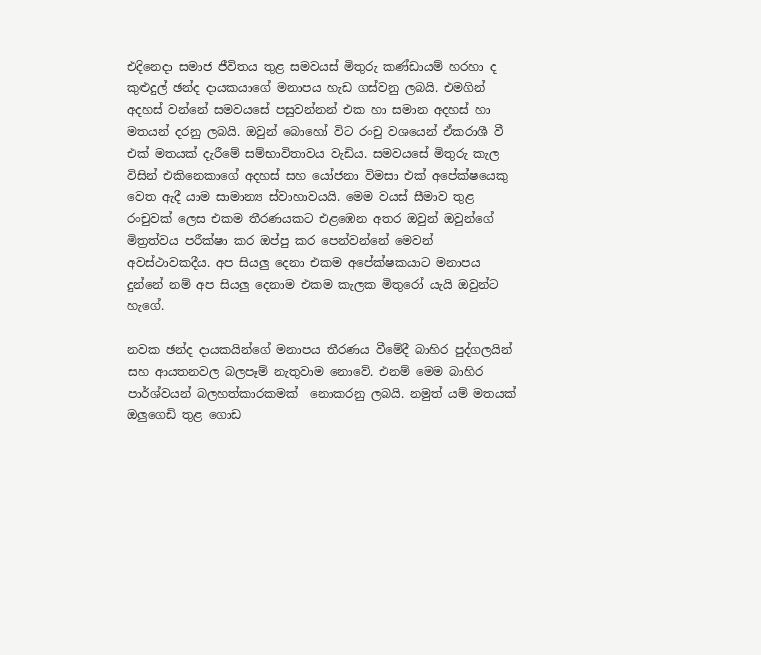එදිනෙදා සමාජ ජීවිතය තුළ සමවයස් මිතුරු කණ්ඩායම් හරහා ද කුළුදුල් ඡන්ද දායකයාගේ මනාපය හැඩ ගස්වනු ලබයි. එමගින් අදහස් වන්නේ සමවයසේ පසුවන්නන් එක හා සමාන අදහස් හා මතයන් දරනු ලබයි. ඔවුන් බොහෝ විට රංචු වශයෙන් ඒකරාශී වී එක් මතයක් දැරීමේ සම්භාවිතාවය වැඩිය. සමවයසේ මිතුරු කැල විසින් එකිනෙකාගේ අදහස් සහ යෝජනා විමසා එක් අපේක්ෂයෙකු වෙත ඇදී යාම සාමාන්‍ය ස්වාහාවයයි. මෙම වයස් සීමාව තුළ රංචුවක් ලෙස එකම තීරණයකට එළඹෙන අතර ඔවුන් ඔවුන්ගේ මිත්‍රත්වය පරීක්ෂා කර ඔප්පු කර පෙන්වන්නේ මෙවන් අවස්ථාවකදීය. අප සියලු දෙනා එකම අපේක්ෂකයාට මනාපය දුන්නේ නම් අප සියලු දෙනාම එකම කැලක මිතුරෝ යැයි ඔවුන්ට හැගේ.

නවක ඡන්ද දායකයින්ගේ මනාපය තීරණය වීමේදී බාහිර පුද්ගලයින් සහ ආයතනවල බලපෑම් නැතුවාම නොවේ. එනම් මෙම බාහිර පාර්ශ්වයන් බලහත්කාරකමක්  නොකරනු ලබයි. නමුත් යම් මතයක් ඔලුගෙඩි තුළ ගොඩ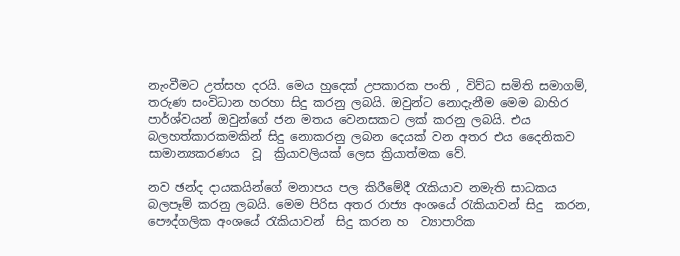නැංවීමට උත්සහ දරයි. මෙය හුදෙක් උපකාරක පංති , විව්ධ සමිති සමාගම්, තරුණ සංවිධාන හරහා සිදු කරනු ලබයි. ඔවුන්ට නොදැනීම මෙම බාහිර පාර්ශ්වයන් ඔවුන්ගේ ජන මතය වෙනසකට ලක් කරනු ලබයි. එය බලහත්කාරකමකින් සිදු නොකරනු ලබන දෙයක් වන අතර එය දෛනිකව සාමාන්‍යකරණය  වූ  ක්‍රියාවලියක් ලෙස ක්‍රියාත්මක වේ.

නව ඡන්ද දායකයින්ගේ මනාපය පල කිරීමේදී රැකියාව නමැති සාධකය බලපෑම් කරනු ලබයි. මෙම පිරිස අතර රාජ්‍ය අංශයේ රැකියාවන් සිදු  කරන, පෞද්ගලික අංශයේ රැකියාවන්  සිදු කරන හ  ව්‍යාපාරික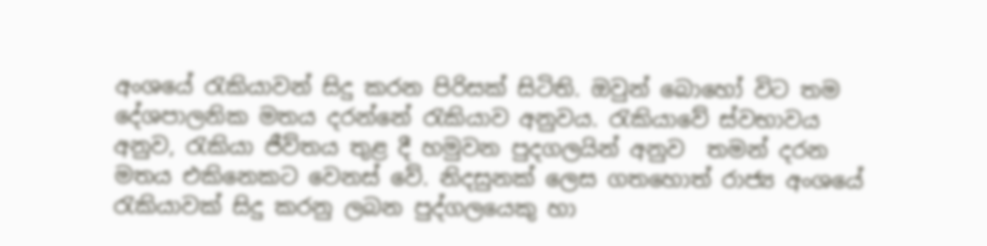අංශයේ රැකියාවන් සිදු කරන පිරිසක් සිටිති. ඔවුන් බොහෝ විට තම දේශපාලනික මතය දරන්නේ රැකියාව අනුවය. රැකියාවේ ස්වභාවය අනුව, රැකියා ජීව්තය තුළ දී හමුවන පුදගලයින් අනුව  තමන් දරන මතය එකිනෙකට වෙනස් වේ. නිදසුනක් ලෙස ගතහොත් රාජ්‍ය අංශයේ රැකියාවක් සිදු කරනු ලබන පුද්ගලයෙකු හා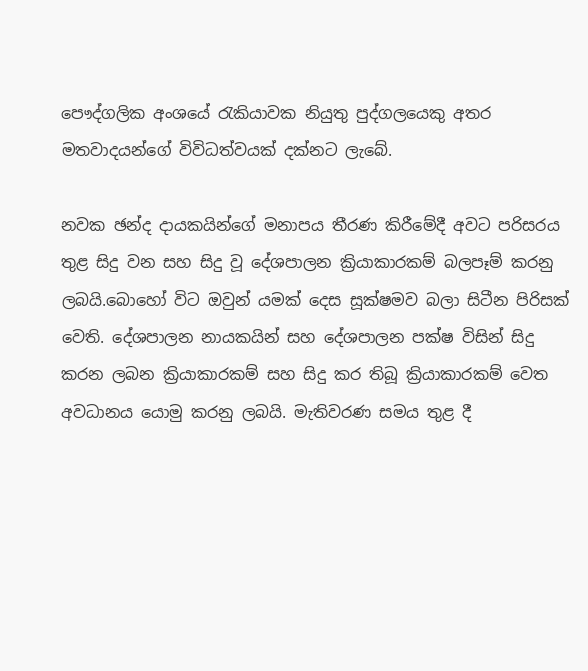පෞද්ගලික අංශයේ රැකියාවක නියුතු පුද්ගලයෙකු අතර මතවාදයන්ගේ විවිධත්වයක් දක්නට ලැබේ.

නවක ඡන්ද දායකයින්ගේ මනාපය තීරණ කිරීමේදී අවට පරිසරය තුළ සිදු වන සහ සිදු වූ දේශපාලන ක්‍රියාකාරකම් බලපෑම් කරනු ලබයි.බොහෝ විට ඔවුන් යමක් දෙස සූක්ෂමව බලා සිටීන පිරිසක් වෙති. දේශපාලන නායකයින් සහ දේශපාලන පක්ෂ විසින් සිදු කරන ලබන ක්‍රියාකාරකම් සහ සිදු කර තිබූ ක්‍රියාකාරකම් වෙත අවධානය යොමු කරනු ලබයි. මැතිවරණ සමය තුළ දී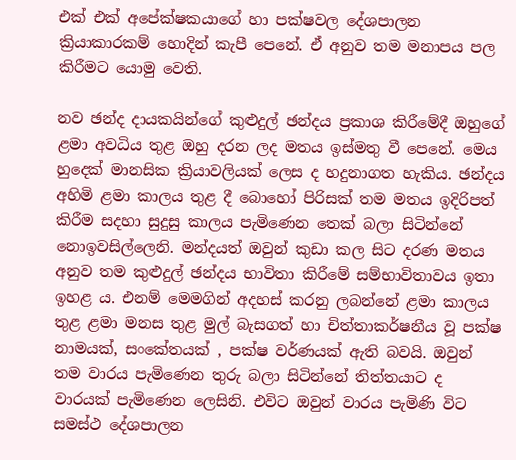එක් එක් අපේක්ෂකයාගේ හා පක්ෂවල දේශපාලන ක්‍රියාකාරකම් හොදින් කැපී පෙනේ. ඒ අනුව තම මනාපය පල කිරීමට යොමු වෙති.

නව ඡන්ද දායකයින්ගේ කුළුදුල් ඡන්දය ප්‍රකාශ කිරීමේදී ඔහුගේ ළමා අවධිය තුළ ඔහු දරන ලද මතය ඉස්මතු වී පෙනේ. මෙය හුදෙක් මානසික ක්‍රියාවලියක් ලෙස ද හදුනාගත හැකිය. ඡන්දය අහිමි ළමා කාලය තුළ දී බොහෝ පිරිසක් තම මතය ඉදිරිපත් කිරීම සදහා සුදුසු කාලය පැමිණෙන තෙක් බලා සිටින්නේ නොඉවසිල්ලෙනි. මන්දයත් ඔවුන් කුඩා කල සිට දරණ මතය අනුව තම කුළුදුල් ඡන්දය භාවිතා කිරීමේ සම්භාවිතාවය ඉතා ඉහළ ය. එනම් මෙමගින් අදහස් කරනු ලබන්නේ ළමා කාලය තුළ ළමා මනස තුළ මුල් බැසගත් හා චිත්තාකර්ෂනීය වූ පක්ෂ නාමයක්, සංකේතයක් , පක්ෂ වර්ණයක් ඇති බවයි. ඔවුන් තම වාරය පැමිණෙන තුරු බලා සිටින්නේ තිත්තයාට ද වාරයක් පැමිණෙන ලෙසිනි. එවිට ඔවුන් වාරය පැමිණි විට සමස්ථ දේශපාලන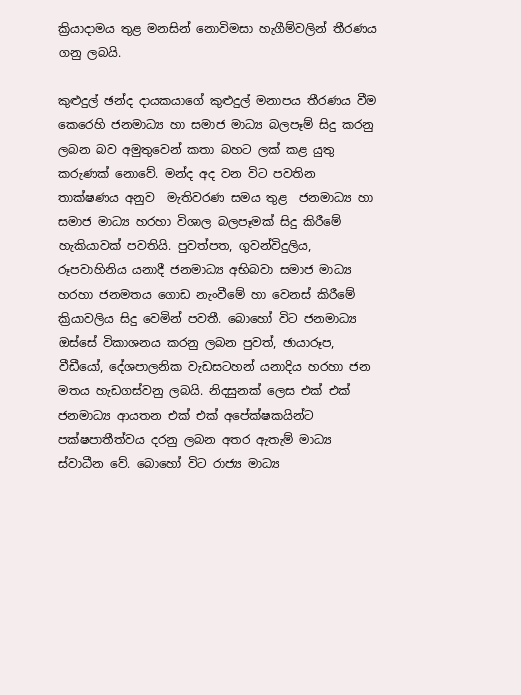ක්‍රියාදාමය තුළ මනසින් නොවිමසා හැගීම්වලින් තීරණය ගනු ලබයි.

කුළුදුල් ඡන්ද දායකයාගේ කුළුදුල් මනාපය තීරණය වීම කෙරෙහි ජනමාධ්‍ය හා සමාජ මාධ්‍ය බලපෑම් සිදු කරනු ලබන බව අමුතුවෙන් කතා බහට ලක් කළ යුතු කරුණක් නොවේ. මන්ද අද වන විට පවතින තාක්ෂණය අනුව  මැතිවරණ සමය තුළ  ජනමාධ්‍ය හා සමාජ මාධ්‍ය හරහා විශාල බලපෑමක් සිදු කිරීමේ හැකියාවක් පවතියි. පුවත්පත, ගුවන්විදුලිය, රූපවාහිනිය යනාදී ජනමාධ්‍ය අභිබවා සමාජ මාධ්‍ය හරහා ජනමතය ගොඩ නැංවීමේ හා වෙනස් කිරීමේ ක්‍රියාවලිය සිදු වෙමින් පවතී. බොහෝ විට ජනමාධ්‍ය ඔස්සේ විකාශනය කරනු ලබන පුවත්, ඡායාරූප, වීඩීයෝ, දේශපාලනික වැඩසටහන් යනාදිය හරහා ජන මතය හැඩගස්වනු ලබයි. නිදසුනක් ලෙස එක් එක් ජනමාධ්‍ය ආයතන එක් එක් අපේක්ෂකයින්ට පක්ෂපාතීත්වය දරනු ලබන අතර ඇතැම් මාධ්‍ය ස්වාධීන වේ. බොහෝ විට රාජ්‍ය මාධ්‍ය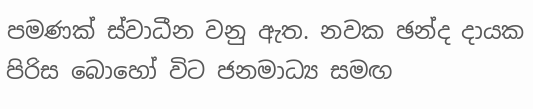පමණක් ස්වාධීන වනු ඇත. නවක ඡන්ද දායක පිරිස බොහෝ විට ජනමාධ්‍ය සමඟ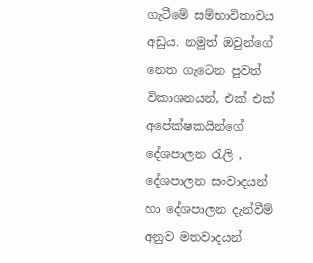ගැටීමේ සම්භාවිතාවය අඩුය. නමුත් ඔවුන්ගේ නෙත ගැටෙන පුවත් විකාශනයන්, එක් එක් අපේක්ෂකයින්ගේ දේශපාලන රැලි , දේශපාලන සංවාදයන් හා දේශපාලන දැන්වීම් අනුව මතවාදයන්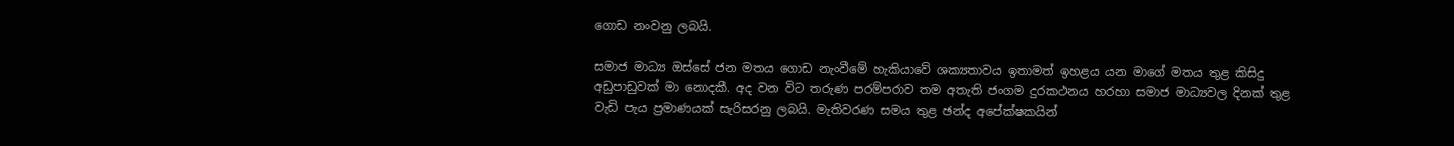ගොඩ නංවනු ලබයි.

සමාජ මාධ්‍ය ඔස්සේ ජන මතය ගොඩ නැංවීමේ හැකියාවේ ශක්‍යතාවය ඉතාමත් ඉහළය යන මාගේ මතය තුළ කිසිදු අඩුපාඩුවක් මා නොදකී. අද වන විට තරුණ පරම්පරාව තම අතැති ජංගම දුරකථනය හරහා සමාජ මාධ්‍යවල දිනක් තුළ වැඩි පැය ප්‍රමාණයක් සැරිසරනු ලබයි. මැතිවරණ සමය තුළ ඡන්ද අපේක්ෂකයින්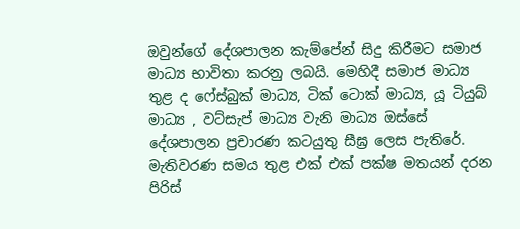ඔවුන්ගේ දේශපාලන කැම්පේන් සිදු කිරීමට සමාජ මාධ්‍ය භාවිතා කරනු ලබයි. මෙහිදී සමාජ මාධ්‍ය තුළ ද ෆේස්බුක් මාධ්‍ය, ටික් ටොක් මාධ්‍ය, යූ ටියුබ් මාධ්‍ය , වට්සැප් මාධ්‍ය වැනි මාධ්‍ය ඔස්සේ දේශපාලන ප්‍රචාරණ කටයුතු සීඝ්‍ර ලෙස පැතිරේ. මැතිවරණ සමය තුළ එක් එක් පක්ෂ මතයන් දරන පිරිස්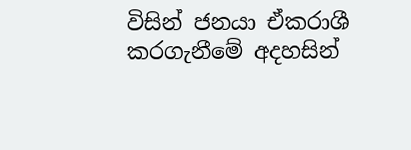විසින් ජනයා ඒකරාශී කරගැනීමේ අදහසින්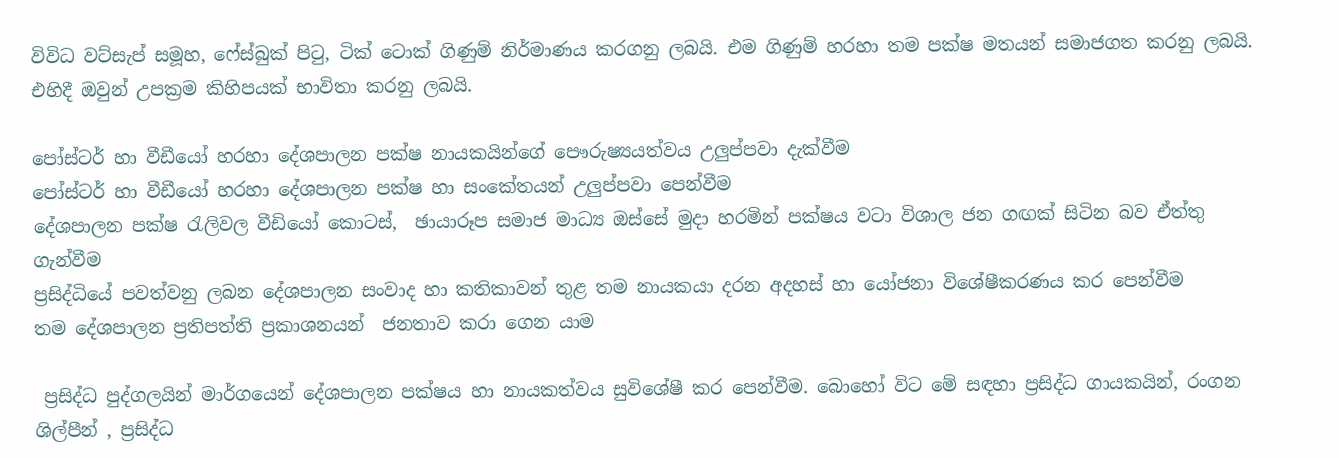විවිධ වට්සැප් සමූහ, ෆේස්බුක් පිටු, ටික් ටොක් ගිණුම් නිර්මාණය කරගනු ලබයි. එම ගිණුම් හරහා තම පක්ෂ මතයන් සමාජගත කරනු ලබයි. එහිදී ඔවුන් උපක්‍රම කිහිපයක් භාවිතා කරනු ලබයි.

පෝස්ටර් හා වීඩීයෝ හරහා දේශපාලන පක්ෂ නායකයින්ගේ පෞරුෂ්‍යයත්වය උලුප්පවා දැක්වීම
පෝස්ටර් හා වීඩීයෝ හරහා දේශපාලන පක්ෂ හා සංකේතයන් උලුප්පවා පෙන්වීම
දේශපාලන පක්ෂ රැලිවල වීඩියෝ කොටස්,  ඡායාරූප සමාජ මාධ්‍ය ඔස්සේ මුදා හරමින් පක්ෂය වටා විශාල ජන ගඟක් සිටින බව ඒත්තු ගැන්වීම
ප්‍රසිද්ධියේ පවත්වනු ලබන දේශපාලන සංවාද හා කතිකාවන් තුළ තම නායකයා දරන අදහස් හා යෝජනා විශේෂීකරණය කර පෙන්වීම
තම දේශපාලන ප්‍රතිපත්ති ප්‍රකාශනයන්  ජනතාව කරා ගෙන යාම

 ප්‍රසිද්ධ පුද්ගලයින් මාර්ගයෙන් දේශපාලන පක්ෂය හා නායකත්වය සුවිශේෂී කර පෙන්වීම. බොහෝ විට මේ සඳහා ප්‍රසිද්ධ ගායකයින්, රංගන ශිල්පීන් , ප්‍රසිද්ධ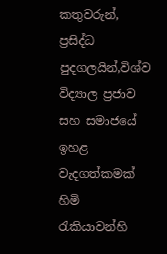කතුවරුන්, ප්‍රසිද්ධ පුදගලයින්,විශ්ව විද්‍යාල ප්‍රජාව සහ සමාජයේ ඉහළ වැදගත්කමක් හිමි රැකියාවන්හි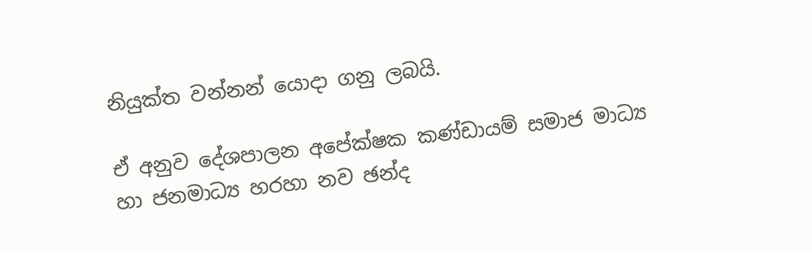නියුක්ත වන්නන් යොදා ගනු ලබයි.

ඒ අනුව දේශපාලන අපේක්ෂක කණ්ඩායම් සමාජ මාධ්‍ය හා ජනමාධ්‍ය හරහා නව ඡන්ද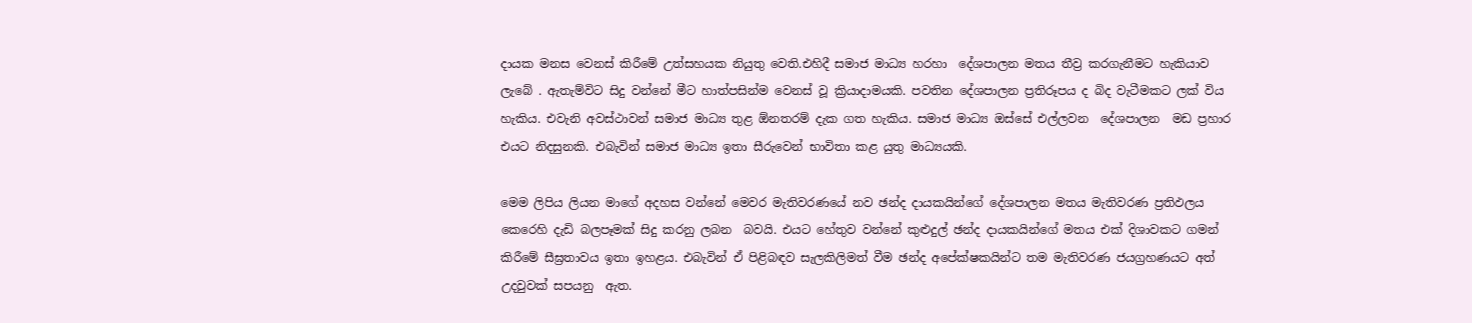දායක මනස වෙනස් කිරීමේ උත්සහයක නියුතු වෙති.එහිදී සමාජ මාධ්‍ය හරහා  දේශපාලන මතය තීව්‍ර කරගැනීමට හැකියාව ලැබේ . ඇතැම්විට සිදු වන්නේ මීට හාත්පසින්ම වෙනස් වූ ක්‍රියාදාමයකි. පවතින දේශපාලන ප්‍රතිරූපය ද බිද වැටීමකට ලක් විය හැකිය. එවැනි අවස්ථාවන් සමාජ මාධ්‍ය තුළ ඕනතරම් දැක ගත හැකිය. සමාජ මාධ්‍ය ඔස්සේ එල්ලවන  දේශපාලන  මඩ ප්‍රහාර එයට නිදසුනකි. එබැවින් සමාජ මාධ්‍ය ඉතා සීරුවෙන් භාවිතා කළ යුතු මාධ්‍යයකි.

මෙම ලිපිය ලියන මාගේ අදහස වන්නේ මෙවර මැතිවරණයේ නව ඡන්ද දායකයින්ගේ දේශපාලන මතය මැතිවරණ ප්‍රතිඵලය කෙරෙහි දැඩි බලපෑමක් සිදු කරනු ලබන  බවයි. එයට හේතුව වන්නේ කුළුදුල් ඡන්ද දායකයින්ගේ මතය එක් දිශාවකට ගමන් කිරීමේ සීඝ්‍රතාවය ඉතා ඉහළය. එබැවින් ඒ පිළිබඳව සැලකිලිමත් වීම ඡන්ද අපේක්ෂකයින්ට තම මැතිවරණ ජයග්‍රහණයට අත් උදවුවක් සපයනු  ඇත.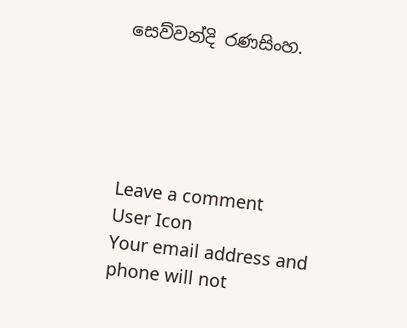සෙව්වන්දි රණසිංහ.





Leave a comment
User Icon
Your email address and phone will not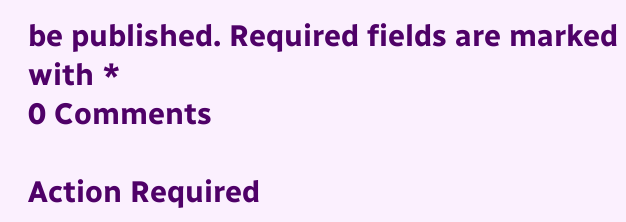be published. Required fields are marked with *
0 Comments

Action Required